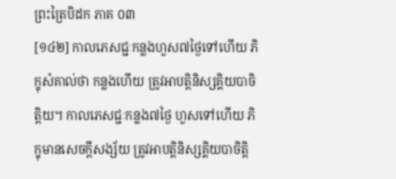ព្រះត្រៃបិដក ភាគ ០៣
[១៤២] កាលភេសជ្ជៈកន្លងហួស៧ថ្ងៃទៅហើយ ភិក្ខុសំគាល់ថា កន្លងហើយ ត្រូវអាបត្ដិនិស្សគ្គិយបាចិត្ដិយ។ កាលភេសជ្ជៈកន្លង៧ថ្ងៃ ហួសទៅហើយ ភិក្ខុមានសេចក្ដីសង្ស័យ ត្រូវអាបត្ដិនិស្សគ្គិយបាចិត្ដិ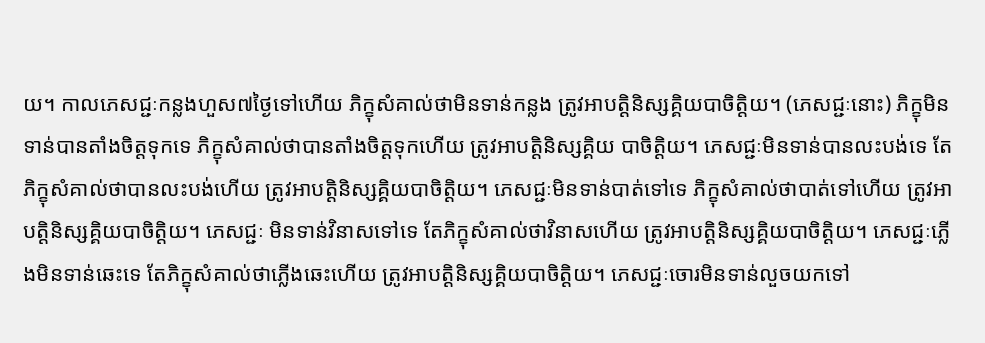យ។ កាលភេសជ្ជៈកន្លងហួស៧ថ្ងៃទៅហើយ ភិក្ខុសំគាល់ថាមិនទាន់កន្លង ត្រូវអាបត្ដិនិស្សគ្គិយបាចិត្ដិយ។ (ភេសជ្ជៈនោះ) ភិក្ខុមិនទាន់បានតាំងចិត្ដទុកទេ ភិក្ខុសំគាល់ថាបានតាំងចិត្ដទុកហើយ ត្រូវអាបត្ដិនិស្សគ្គិយ បាចិត្ដិយ។ ភេសជ្ជៈមិនទាន់បានលះបង់ទេ តែភិក្ខុសំគាល់ថាបានលះបង់ហើយ ត្រូវអាបត្ដិនិស្សគ្គិយបាចិត្ដិយ។ ភេសជ្ជៈមិនទាន់បាត់ទៅទេ ភិក្ខុសំគាល់ថាបាត់ទៅហើយ ត្រូវអាបត្ដិនិស្សគ្គិយបាចិត្ដិយ។ ភេសជ្ជៈ មិនទាន់វិនាសទៅទេ តែភិក្ខុសំគាល់ថាវិនាសហើយ ត្រូវអាបត្ដិនិស្សគ្គិយបាចិត្ដិយ។ ភេសជ្ជៈភ្លើងមិនទាន់ឆេះទេ តែភិក្ខុសំគាល់ថាភ្លើងឆេះហើយ ត្រូវអាបត្ដិនិស្សគ្គិយបាចិត្ដិយ។ ភេសជ្ជៈចោរមិនទាន់លួចយកទៅ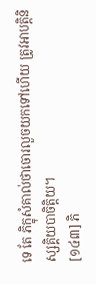ទេ តែ ភិក្ខុសំគាល់ថាចោរលួចយកទៅហើយ ត្រូវអាបត្ដិនិស្សគ្គិយបាចិត្ដិយ។
[១៤៣] ភិ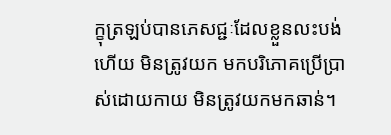ក្ខុត្រឡប់បានភេសជ្ជៈដែលខ្លួនលះបង់ហើយ មិនត្រូវយក មកបរិភោគប្រើប្រាស់ដោយកាយ មិនត្រូវយកមកឆាន់។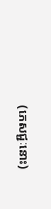(ភេសជ្ជៈនោះ)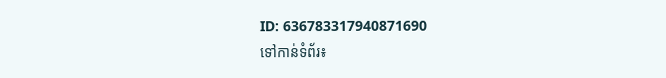ID: 636783317940871690
ទៅកាន់ទំព័រ៖